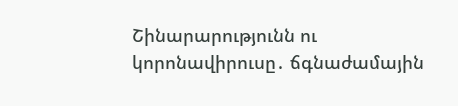Շինարարությունն ու կորոնավիրուսը․ ճգնաժամային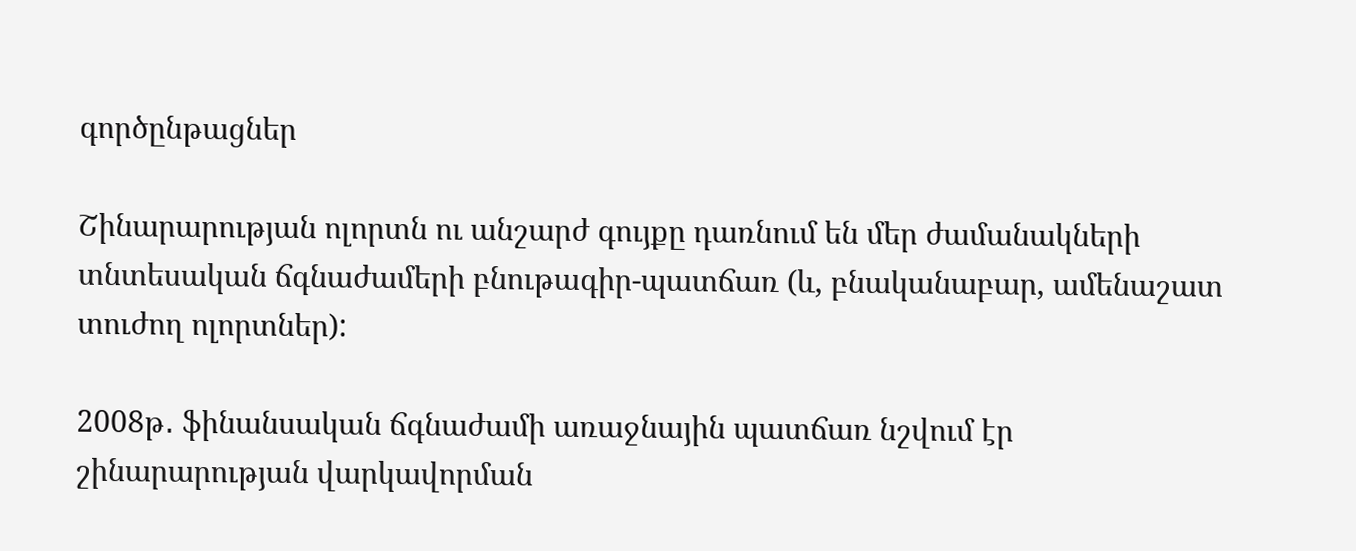գործընթացներ

Շինարարության ոլորտն ու անշարժ գույքը դառնում են մեր ժամանակների տնտեսական ճգնաժամերի բնութագիր-պատճառ (և, բնականաբար, ամենաշատ տուժող ոլորտներ):

2008թ․ ֆինանսական ճգնաժամի առաջնային պատճառ նշվում էր շինարարության վարկավորման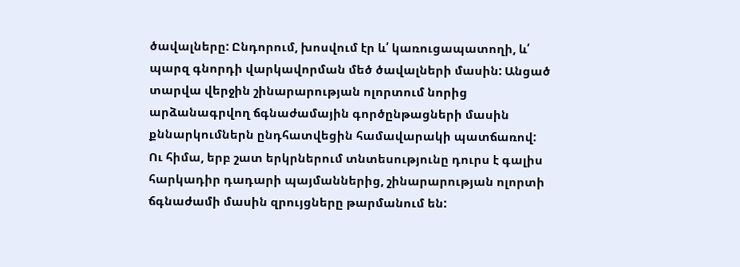ծավալները: Ընդորում, խոսվում էր և՛ կառուցապատողի, և՛ պարզ գնորդի վարկավորման մեծ ծավալների մասին: Անցած տարվա վերջին շինարարության ոլորտում նորից արձանագրվող ճգնաժամային գործընթացների մասին քննարկումներն ընդհատվեցին համավարակի պատճառով: Ու հիմա, երբ շատ երկրներում տնտեսությունը դուրս է գալիս հարկադիր դադարի պայմաններից, շինարարության ոլորտի ճգնաժամի մասին զրույցները թարմանում են: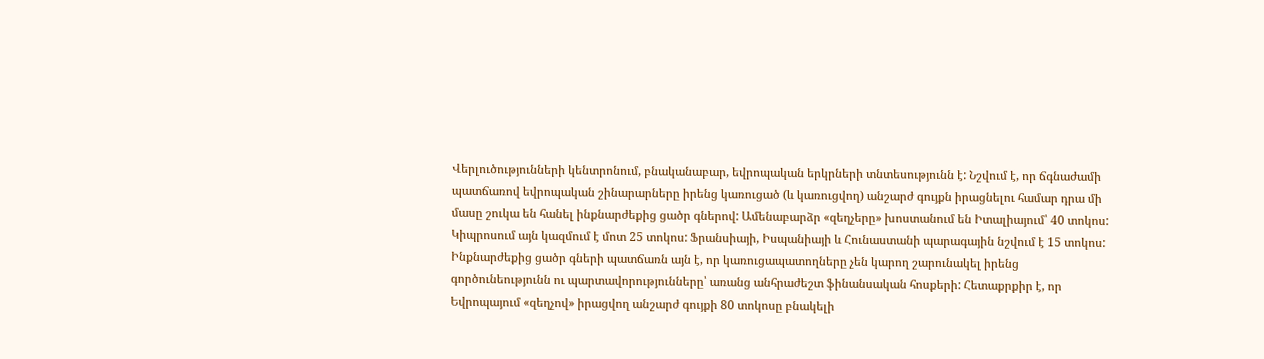Վերլուծությունների կենտրոնում, բնականաբար, եվրոպական երկրների տնտեսությունն է: Նշվում է, որ ճգնաժամի պատճառով եվրոպական շինարարները իրենց կառուցած (և կառուցվող) անշարժ գույքն իրացնելու համար դրա մի մասը շուկա են հանել ինքնարժեքից ցածր գներով: Ամենաբարձր «զեղչերը» խոստանում են Իտալիայում՝ 40 տոկոս: Կիպրոսում այն կազմում է մոտ 25 տոկոս: Ֆրանսիայի, Իսպանիայի և Հունաստանի պարագային նշվում է 15 տոկոս: Ինքնարժեքից ցածր գների պատճառն այն է, որ կառուցապատողները չեն կարող շարունակել իրենց գործունեությունն ու պարտավորությունները՝ առանց անհրաժեշտ ֆինանսական հոսքերի: Հետաքրքիր է, որ Եվրոպայում «զեղչով» իրացվող անշարժ գույքի 80 տոկոսը բնակելի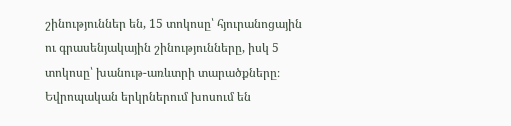շինություններ են, 15 տոկոսը՝ հյուրանոցային ու գրասենյակային շինությունները, իսկ 5 տոկոսը՝ խանութ-առևտրի տարածքները։ Եվրոպական երկրներում խոսում են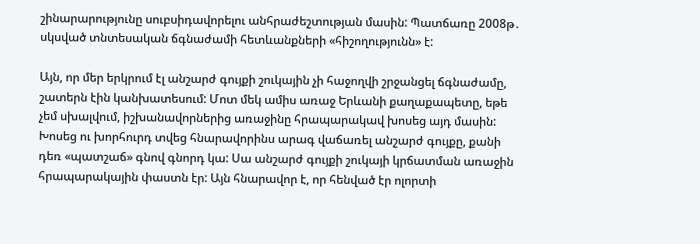շինարարությունը սուբսիդավորելու անհրաժեշտության մասին: Պատճառը 2008թ․ սկսված տնտեսական ճգնաժամի հետևանքների «հիշողությունն» է:

Այն, որ մեր երկրում էլ անշարժ գույքի շուկային չի հաջողվի շրջանցել ճգնաժամը, շատերն էին կանխատեսում: Մոտ մեկ ամիս առաջ Երևանի քաղաքապետը, եթե չեմ սխալվում, իշխանավորներից առաջինը հրապարակավ խոսեց այդ մասին: Խոսեց ու խորհուրդ տվեց հնարավորինս արագ վաճառել անշարժ գույքը, քանի դեռ «պատշաճ» գնով գնորդ կա: Սա անշարժ գույքի շուկայի կրճատման առաջին հրապարակային փաստն էր: Այն հնարավոր է, որ հենված էր ոլորտի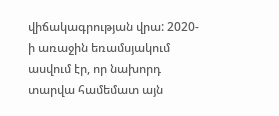վիճակագրության վրա: 2020-ի առաջին եռամսյակում ասվում էր, որ նախորդ տարվա համեմատ այն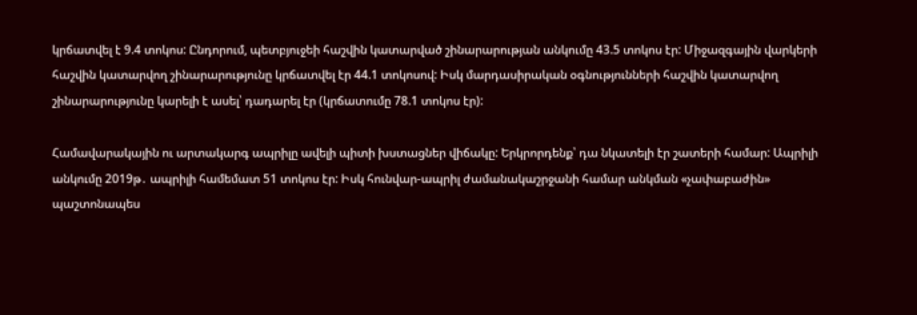կրճատվել է 9.4 տոկոս: Ընդորում, պետբյուջեի հաշվին կատարված շինարարության անկումը 43.5 տոկոս էր: Միջազգային վարկերի հաշվին կատարվող շինարարությունը կրճատվել էր 44.1 տոկոսով: Իսկ մարդասիրական օգնությունների հաշվին կատարվող շինարարությունը կարելի է ասել՝ դադարել էր (կրճատումը 78.1 տոկոս էր):

Համավարակային ու արտակարգ ապրիլը ավելի պիտի խստացներ վիճակը: Երկրորդենք՝ դա նկատելի էր շատերի համար: Ապրիլի անկումը 2019թ․ ապրիլի համեմատ 51 տոկոս էր: Իսկ հունվար-ապրիլ ժամանակաշրջանի համար անկման «չափաբաժին» պաշտոնապես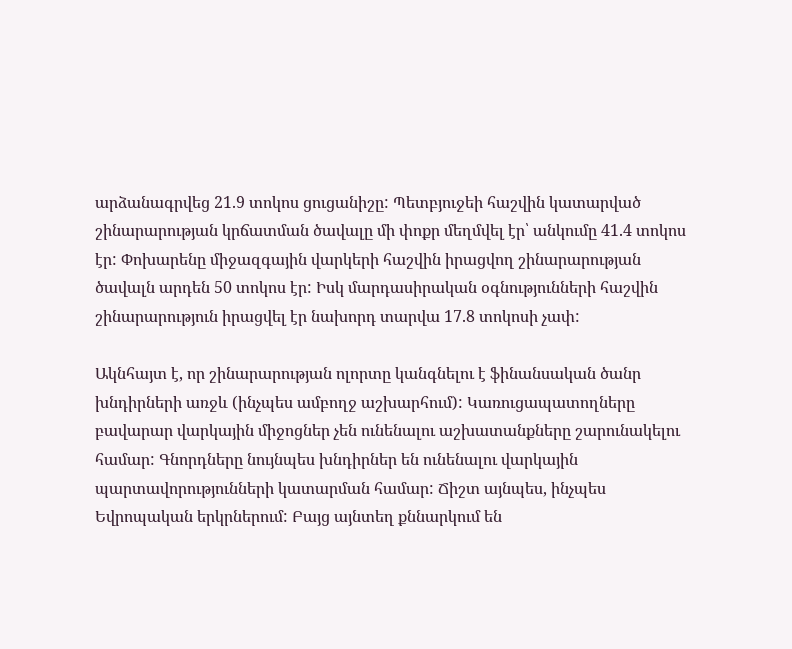արձանագրվեց 21.9 տոկոս ցուցանիշը: Պետբյուջեի հաշվին կատարված շինարարության կրճատման ծավալը մի փոքր մեղմվել էր՝ անկումը 41.4 տոկոս էր: Փոխարենը միջազգային վարկերի հաշվին իրացվող շինարարության ծավալն արդեն 50 տոկոս էր: Իսկ մարդասիրական օգնությունների հաշվին շինարարություն իրացվել էր նախորդ տարվա 17.8 տոկոսի չափ:

Ակնհայտ է, որ շինարարության ոլորտը կանգնելու է ֆինանսական ծանր խնդիրների առջև (ինչպես ամբողջ աշխարհում): Կառուցապատողները բավարար վարկային միջոցներ չեն ունենալու աշխատանքները շարունակելու համար: Գնորդները նույնպես խնդիրներ են ունենալու վարկային պարտավորությունների կատարման համար: Ճիշտ այնպես, ինչպես Եվրոպական երկրներում: Բայց այնտեղ քննարկում են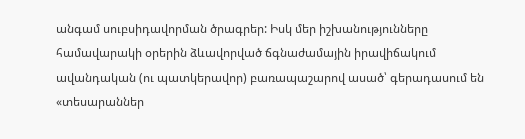անգամ սուբսիդավորման ծրագրեր: Իսկ մեր իշխանությունները համավարակի օրերին ձևավորված ճգնաժամային իրավիճակում ավանդական (ու պատկերավոր) բառապաշարով ասած՝ գերադասում են «տեսարաններ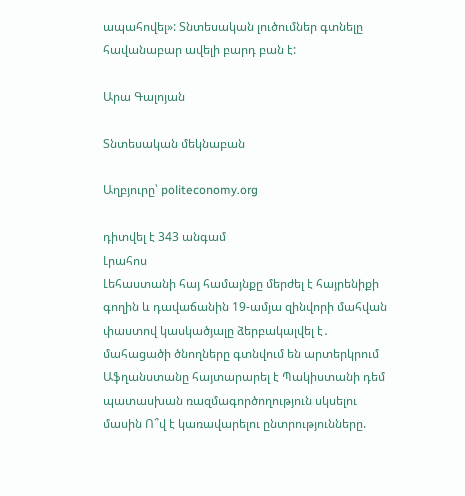ապահովել»: Տնտեսական լուծումներ գտնելը հավանաբար ավելի բարդ բան է:

Արա Գալոյան

Տնտեսական մեկնաբան

Աղբյուրը՝ politeconomy.org

դիտվել է 343 անգամ
Լրահոս
Լեհաստանի հայ համայնքը մերժել է հայրենիքի գողին և դավաճանին 19-ամյա զինվորի մահվան փաստով կասկածյալը ձերբակալվել է․ մահացածի ծնողները գտնվում են արտերկրում Աֆղանստանը հայտարարել է Պակիստանի դեմ պատասխան ռազմագործողություն սկսելու մասին Ո՞վ է կառավարելու ընտրությունները.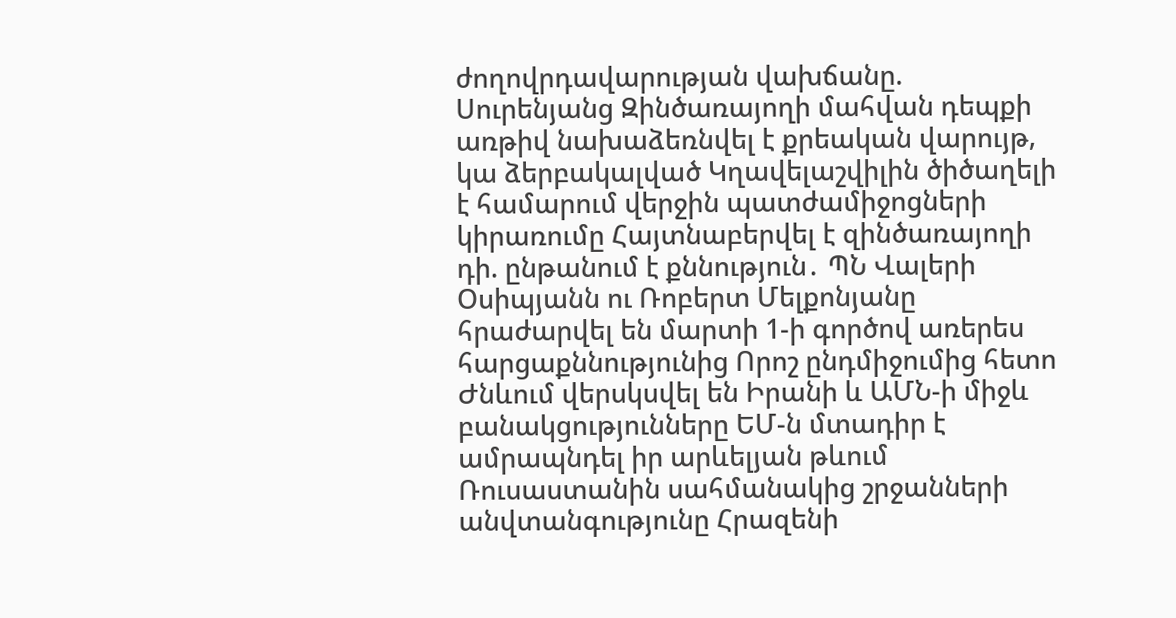ժողովրդավարության վախճանը. Սուրենյանց Զինծառայողի մահվան դեպքի առթիվ նախաձեռնվել է քրեական վարույթ, կա ձերբակալված Կղավելաշվիլին ծիծաղելի է համարում վերջին պատժամիջոցների կիրառումը Հայտնաբերվել է զինծառայողի դի. ընթանում է քննություն․ ՊՆ Վալերի Օսիպյանն ու Ռոբերտ Մելքոնյանը հրաժարվել են մարտի 1-ի գործով առերես հարցաքննությունից Որոշ ընդմիջումից հետո Ժնևում վերսկսվել են Իրանի և ԱՄՆ-ի միջև բանակցությունները ԵՄ-ն մտադիր է ամրապնդել իր արևելյան թևում Ռուսաստանին սահմանակից շրջանների անվտանգությունը Հրազենի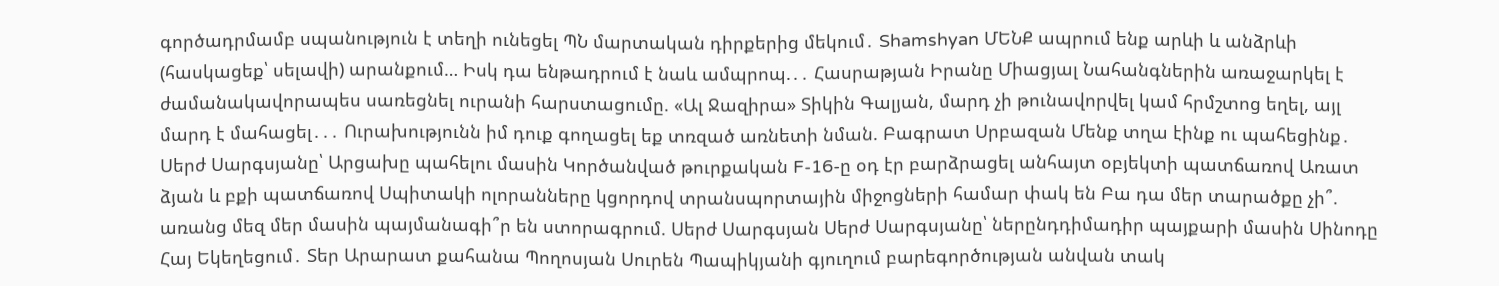գործադրմամբ սպանություն է տեղի ունեցել ՊՆ մարտական դիրքերից մեկում․ Shamshyan ՄԵՆՔ ապրում ենք արևի և անձրևի (հասկացեք՝ սելավի) արանքում… Իսկ դա ենթադրում է նաև ամպրոպ.․․ Հասրաթյան Իրանը Միացյալ Նահանգներին առաջարկել է ժամանակավորապես սառեցնել ուրանի հարստացումը. «Ալ Ջազիրա» Տիկին Գալյան, մարդ չի թունավորվել կամ հրմշտոց եղել, այլ մարդ է մահացել․․․ Ուրախությունն իմ դուք գողացել եք տռզած առնետի նման. Բագրատ Սրբազան Մենք տղա էինք ու պահեցինք․ Սերժ Սարգսյանը՝ Արցախը պահելու մասին Կործանված թուրքական F-16-ը օդ էր բարձրացել անհայտ օբյեկտի պատճառով Առատ ձյան և բքի պատճառով Սպիտակի ոլորանները կցորդով տրանսպորտային միջոցների համար փակ են Բա դա մեր տարածքը չի՞. առանց մեզ մեր մասին պայմանագի՞ր են ստորագրում. Սերժ Սարգսյան Սերժ Սարգսյանը՝ ներընդդիմադիր պայքարի մասին Սինոդը Հայ Եկեղեցում․ Տեր Արարատ քահանա Պողոսյան Սուրեն Պապիկյանի գյուղում բարեգործության անվան տակ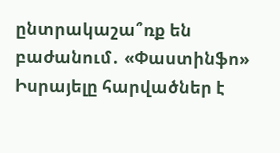ընտրակաշա՞ռք են բաժանում․ «Փաստինֆո» Իսրայելը հարվածներ է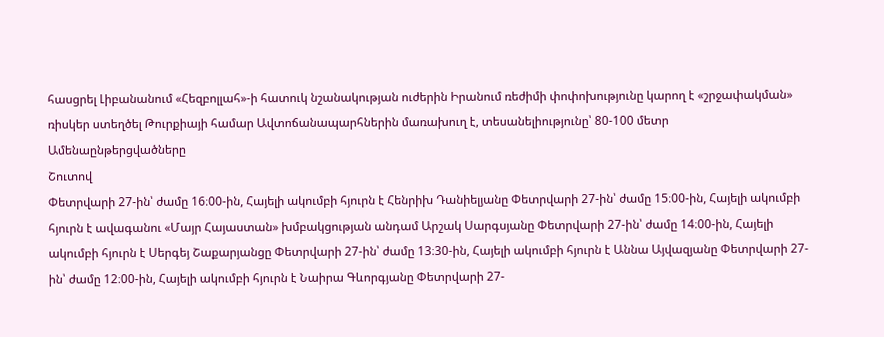հասցրել Լիբանանում «Հեզբոլլահ»-ի հատուկ նշանակության ուժերին Իրանում ռեժիմի փոփոխությունը կարող է «շրջափակման» ռիսկեր ստեղծել Թուրքիայի համար Ավտոճանապարհներին մառախուղ է, տեսանելիությունը՝ 80-100 մետր
Ամենաընթերցվածները
Շուտով
Փետրվարի 27-ին՝ ժամը 16։00-ին, Հայելի ակումբի հյուրն է Հենրիխ Դանիելյանը Փետրվարի 27-ին՝ ժամը 15։00-ին, Հայելի ակումբի հյուրն է ավագանու «Մայր Հայաստան» խմբակցության անդամ Արշակ Սարգսյանը Փետրվարի 27-ին՝ ժամը 14։00-ին, Հայելի ակումբի հյուրն է Սերգեյ Շաքարյանցը Փետրվարի 27-ին՝ ժամը 13։30-ին, Հայելի ակումբի հյուրն է Աննա Այվազյանը Փետրվարի 27-ին՝ ժամը 12։00-ին, Հայելի ակումբի հյուրն է Նաիրա Գևորգյանը Փետրվարի 27-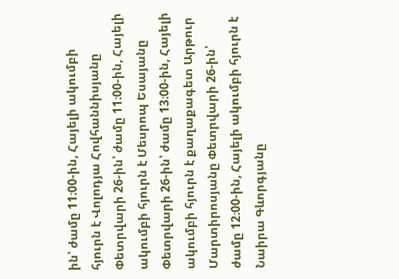ին՝ ժամը 11։00-ին, Հայելի ակումբի հյուրն է Վոլոդյա Հովհաննիսյանը Փետրվարի 26-ին՝ ժամը 11։00-ին, Հայելի ակումբի հյուրն է Մեսրոպ Եսայանը Փետրվարի 26-ին՝ ժամը 13։00-ին, Հայելի ակումբի հյուրն է քաղաքագետ Արթուր Մարտիրոսյանը Փետրվարի 26-ին՝ ժամը 12։00-ին, Հայելի ակումբի հյուրն է Նաիրա Գևորգյանը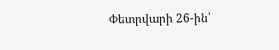Փետրվարի 26-ին՝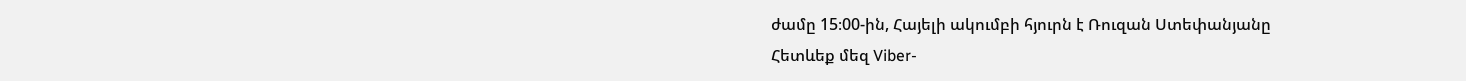ժամը 15։00-ին, Հայելի ակումբի հյուրն է Ռուզան Ստեփանյանը
Հետևեք մեզ Viber-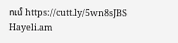ում https://cutt.ly/5wn8sJBS
Hayeli.am